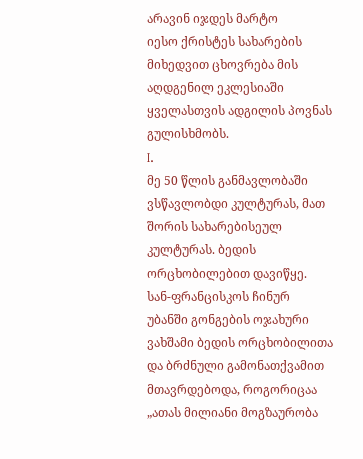არავინ იჯდეს მარტო
იესო ქრისტეს სახარების მიხედვით ცხოვრება მის აღდგენილ ეკლესიაში ყველასთვის ადგილის პოვნას გულისხმობს.
I.
მე 50 წლის განმავლობაში ვსწავლობდი კულტურას, მათ შორის სახარებისეულ კულტურას. ბედის ორცხობილებით დავიწყე.
სან-ფრანცისკოს ჩინურ უბანში გონგების ოჯახური ვახშამი ბედის ორცხობილითა და ბრძნული გამონათქვამით მთავრდებოდა, როგორიცაა „ათას მილიანი მოგზაურობა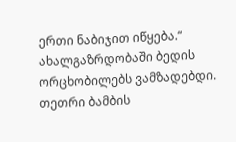ერთი ნაბიჯით იწყება.“
ახალგაზრდობაში ბედის ორცხობილებს ვამზადებდი. თეთრი ბამბის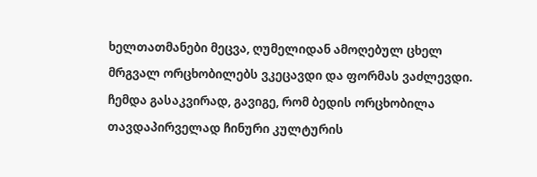ხელთათმანები მეცვა, ღუმელიდან ამოღებულ ცხელ მრგვალ ორცხობილებს ვკეცავდი და ფორმას ვაძლევდი.
ჩემდა გასაკვირად, გავიგე, რომ ბედის ორცხობილა თავდაპირველად ჩინური კულტურის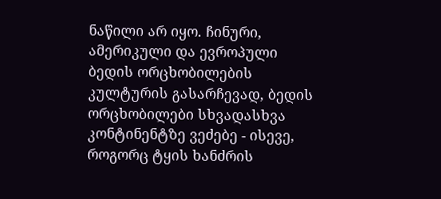ნაწილი არ იყო. ჩინური, ამერიკული და ევროპული ბედის ორცხობილების კულტურის გასარჩევად, ბედის ორცხობილები სხვადასხვა კონტინენტზე ვეძებე - ისევე, როგორც ტყის ხანძრის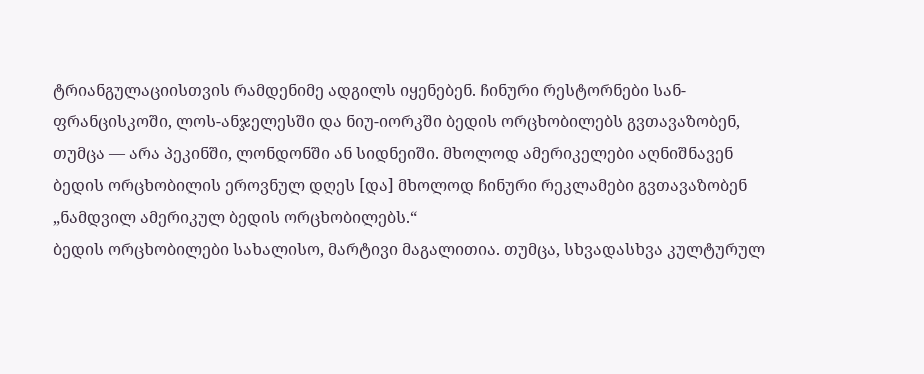ტრიანგულაციისთვის რამდენიმე ადგილს იყენებენ. ჩინური რესტორნები სან-ფრანცისკოში, ლოს-ანჯელესში და ნიუ-იორკში ბედის ორცხობილებს გვთავაზობენ, თუმცა — არა პეკინში, ლონდონში ან სიდნეიში. მხოლოდ ამერიკელები აღნიშნავენ ბედის ორცხობილის ეროვნულ დღეს [და] მხოლოდ ჩინური რეკლამები გვთავაზობენ „ნამდვილ ამერიკულ ბედის ორცხობილებს.“
ბედის ორცხობილები სახალისო, მარტივი მაგალითია. თუმცა, სხვადასხვა კულტურულ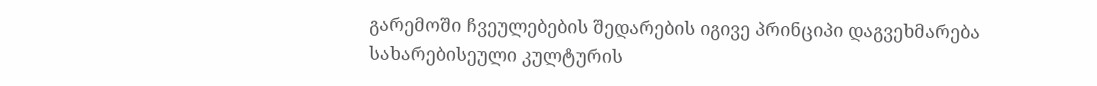გარემოში ჩვეულებების შედარების იგივე პრინციპი დაგვეხმარება სახარებისეული კულტურის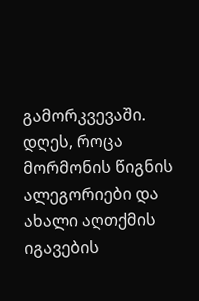გამორკვევაში. დღეს, როცა მორმონის წიგნის ალეგორიები და ახალი აღთქმის იგავების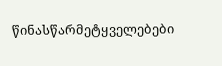წინასწარმეტყველებები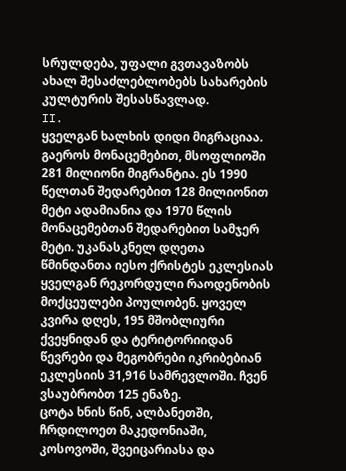სრულდება, უფალი გვთავაზობს ახალ შესაძლებლობებს სახარების კულტურის შესასწავლად.
II.
ყველგან ხალხის დიდი მიგრაციაა. გაეროს მონაცემებით, მსოფლიოში 281 მილიონი მიგრანტია. ეს 1990 წელთან შედარებით 128 მილიონით მეტი ადამიანია და 1970 წლის მონაცემებთან შედარებით სამჯერ მეტი. უკანასკნელ დღეთა წმინდანთა იესო ქრისტეს ეკლესიას ყველგან რეკორდული რაოდენობის მოქცეულები პოულობენ. ყოველ კვირა დღეს, 195 მშობლიური ქვეყნიდან და ტერიტორიიდან წევრები და მეგობრები იკრიბებიან ეკლესიის 31,916 სამრევლოში. ჩვენ ვსაუბრობთ 125 ენაზე.
ცოტა ხნის წინ, ალბანეთში, ჩრდილოეთ მაკედონიაში, კოსოვოში, შვეიცარიასა და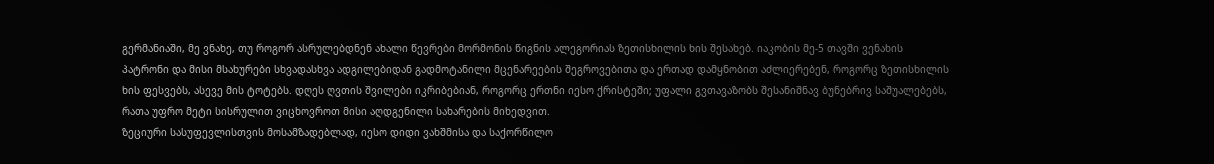გერმანიაში, მე ვნახე, თუ როგორ ასრულებდნენ ახალი წევრები მორმონის წიგნის ალეგორიას ზეთისხილის ხის შესახებ. იაკობის მე-5 თავში ვენახის პატრონი და მისი მსახურები სხვადასხვა ადგილებიდან გადმოტანილი მცენარეების შეგროვებითა და ერთად დამყნობით აძლიერებენ, როგორც ზეთისხილის ხის ფესვებს, ასევე მის ტოტებს. დღეს ღვთის შვილები იკრიბებიან, როგორც ერთნი იესო ქრისტეში; უფალი გვთავაზობს შესანიშნავ ბუნებრივ საშუალებებს, რათა უფრო მეტი სისრულით ვიცხოვროთ მისი აღდგენილი სახარების მიხედვით.
ზეციური სასუფევლისთვის მოსამზადებლად, იესო დიდი ვახშმისა და საქორწილო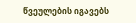წვეულების იგავებს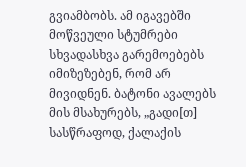გვიამბობს. ამ იგავებში მოწვეული სტუმრები სხვადასხვა გარემოებებს იმიზეზებენ, რომ არ მივიდნენ. ბატონი ავალებს მის მსახურებს, „გადი[თ] სასწრაფოდ, ქალაქის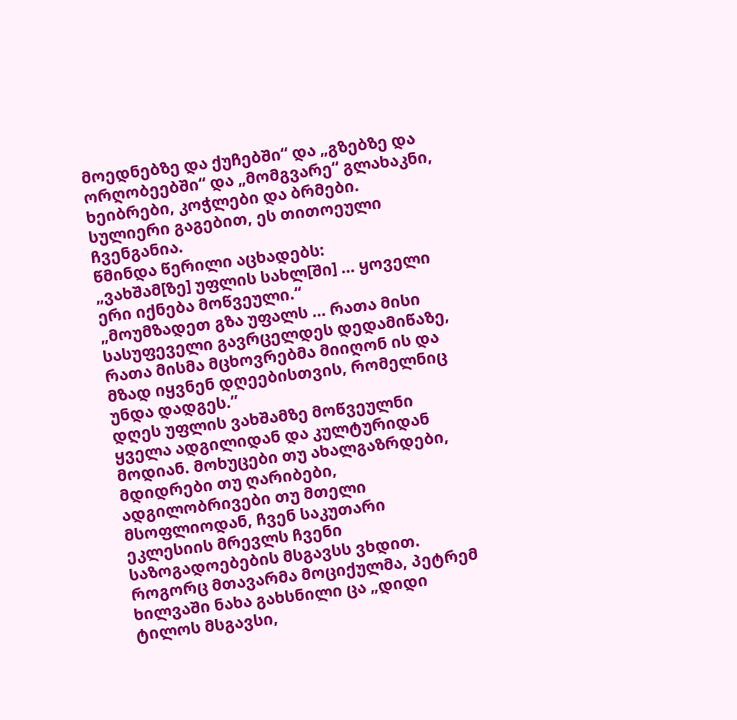მოედნებზე და ქუჩებში“ და „გზებზე და ორღობეებში“ და „მომგვარე“ გლახაკნი, ხეიბრები, კოჭლები და ბრმები. სულიერი გაგებით, ეს თითოეული ჩვენგანია.
წმინდა წერილი აცხადებს:
„ვახშამ[ზე] უფლის სახლ[ში] … ყოველი ერი იქნება მოწვეული.“
„მოუმზადეთ გზა უფალს … რათა მისი სასუფეველი გავრცელდეს დედამიწაზე, რათა მისმა მცხოვრებმა მიიღონ ის და მზად იყვნენ დღეებისთვის, რომელნიც უნდა დადგეს.”
დღეს უფლის ვახშამზე მოწვეულნი ყველა ადგილიდან და კულტურიდან მოდიან. მოხუცები თუ ახალგაზრდები, მდიდრები თუ ღარიბები, ადგილობრივები თუ მთელი მსოფლიოდან, ჩვენ საკუთარი ეკლესიის მრევლს ჩვენი საზოგადოებების მსგავსს ვხდით.
როგორც მთავარმა მოციქულმა, პეტრემ ხილვაში ნახა გახსნილი ცა „დიდი ტილოს მსგავსი,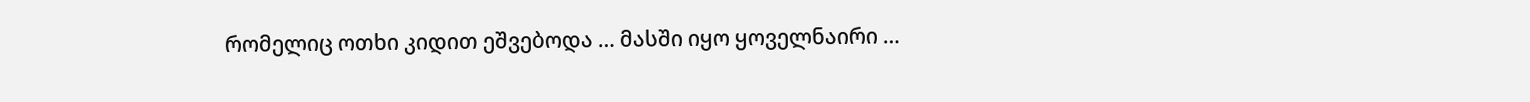რომელიც ოთხი კიდით ეშვებოდა … მასში იყო ყოველნაირი …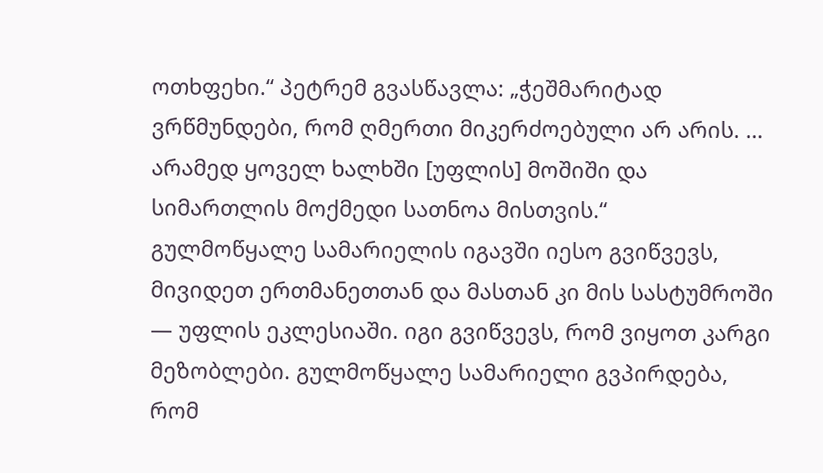ოთხფეხი.“ პეტრემ გვასწავლა: „ჭეშმარიტად ვრწმუნდები, რომ ღმერთი მიკერძოებული არ არის. … არამედ ყოველ ხალხში [უფლის] მოშიში და სიმართლის მოქმედი სათნოა მისთვის.“
გულმოწყალე სამარიელის იგავში იესო გვიწვევს, მივიდეთ ერთმანეთთან და მასთან კი მის სასტუმროში — უფლის ეკლესიაში. იგი გვიწვევს, რომ ვიყოთ კარგი მეზობლები. გულმოწყალე სამარიელი გვპირდება, რომ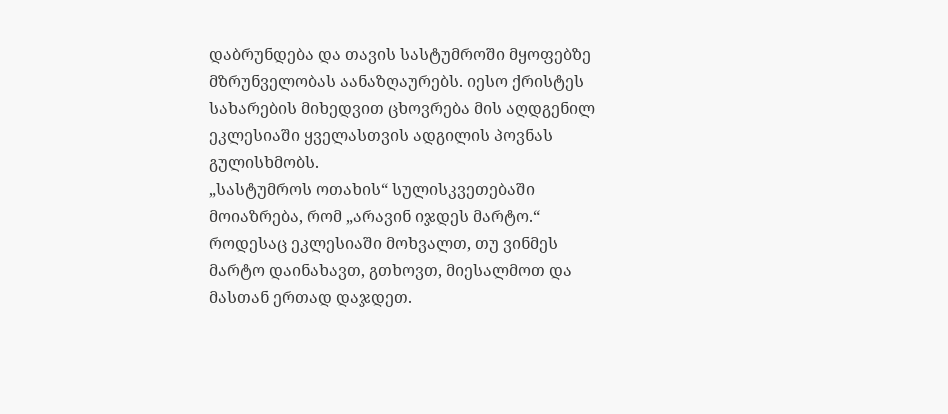დაბრუნდება და თავის სასტუმროში მყოფებზე მზრუნველობას აანაზღაურებს. იესო ქრისტეს სახარების მიხედვით ცხოვრება მის აღდგენილ ეკლესიაში ყველასთვის ადგილის პოვნას გულისხმობს.
„სასტუმროს ოთახის“ სულისკვეთებაში მოიაზრება, რომ „არავინ იჯდეს მარტო.“ როდესაც ეკლესიაში მოხვალთ, თუ ვინმეს მარტო დაინახავთ, გთხოვთ, მიესალმოთ და მასთან ერთად დაჯდეთ.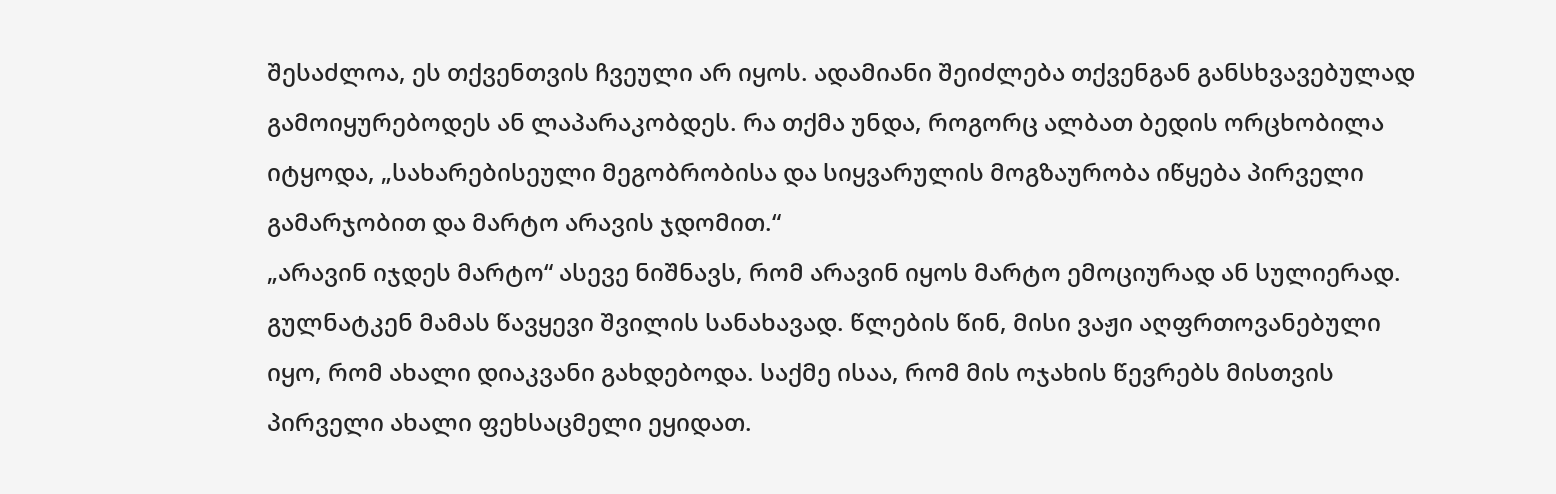შესაძლოა, ეს თქვენთვის ჩვეული არ იყოს. ადამიანი შეიძლება თქვენგან განსხვავებულად გამოიყურებოდეს ან ლაპარაკობდეს. რა თქმა უნდა, როგორც ალბათ ბედის ორცხობილა იტყოდა, „სახარებისეული მეგობრობისა და სიყვარულის მოგზაურობა იწყება პირველი გამარჯობით და მარტო არავის ჯდომით.“
„არავინ იჯდეს მარტო“ ასევე ნიშნავს, რომ არავინ იყოს მარტო ემოციურად ან სულიერად. გულნატკენ მამას წავყევი შვილის სანახავად. წლების წინ, მისი ვაჟი აღფრთოვანებული იყო, რომ ახალი დიაკვანი გახდებოდა. საქმე ისაა, რომ მის ოჯახის წევრებს მისთვის პირველი ახალი ფეხსაცმელი ეყიდათ.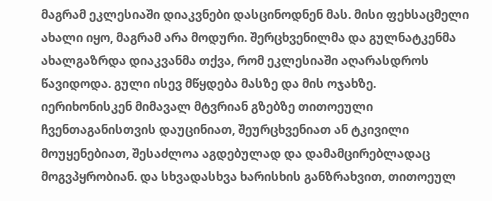მაგრამ ეკლესიაში დიაკვნები დასცინოდნენ მას. მისი ფეხსაცმელი ახალი იყო, მაგრამ არა მოდური. შერცხვენილმა და გულნატკენმა ახალგაზრდა დიაკვანმა თქვა, რომ ეკლესიაში აღარასდროს წავიდოდა. გული ისევ მწყდება მასზე და მის ოჯახზე.
იერიხონისკენ მიმავალ მტვრიან გზებზე თითოეული ჩვენთაგანისთვის დაუცინიათ, შეურცხვენიათ ან ტკივილი მოუყენებიათ, შესაძლოა აგდებულად და დამამცირებლადაც მოგვპყრობიან. და სხვადასხვა ხარისხის განზრახვით, თითოეულ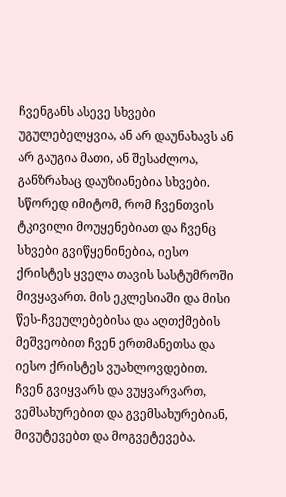ჩვენგანს ასევე სხვები უგულებელყვია, ან არ დაუნახავს ან არ გაუგია მათი, ან შესაძლოა, განზრახაც დაუზიანებია სხვები. სწორედ იმიტომ, რომ ჩვენთვის ტკივილი მოუყენებიათ და ჩვენც სხვები გვიწყენინებია, იესო ქრისტეს ყველა თავის სასტუმროში მივყავართ. მის ეკლესიაში და მისი წეს-ჩვეულებებისა და აღთქმების მეშვეობით ჩვენ ერთმანეთსა და იესო ქრისტეს ვუახლოვდებით. ჩვენ გვიყვარს და ვუყვარვართ, ვემსახურებით და გვემსახურებიან, მივუტევებთ და მოგვეტევება.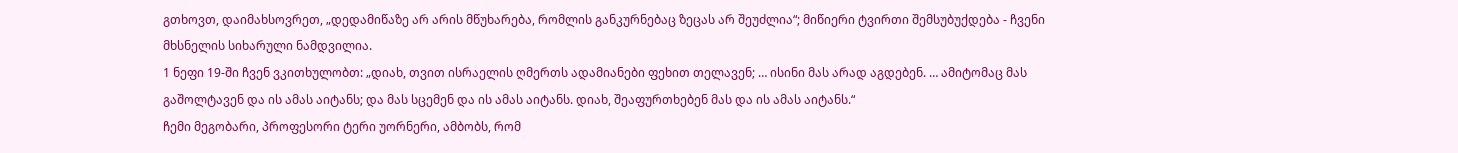გთხოვთ, დაიმახსოვრეთ, „დედამიწაზე არ არის მწუხარება, რომლის განკურნებაც ზეცას არ შეუძლია“; მიწიერი ტვირთი შემსუბუქდება - ჩვენი მხსნელის სიხარული ნამდვილია.
1 ნეფი 19-ში ჩვენ ვკითხულობთ: „დიახ, თვით ისრაელის ღმერთს ადამიანები ფეხით თელავენ; … ისინი მას არად აგდებენ. … ამიტომაც მას გაშოლტავენ და ის ამას აიტანს; და მას სცემენ და ის ამას აიტანს. დიახ, შეაფურთხებენ მას და ის ამას აიტანს.“
ჩემი მეგობარი, პროფესორი ტერი უორნერი, ამბობს, რომ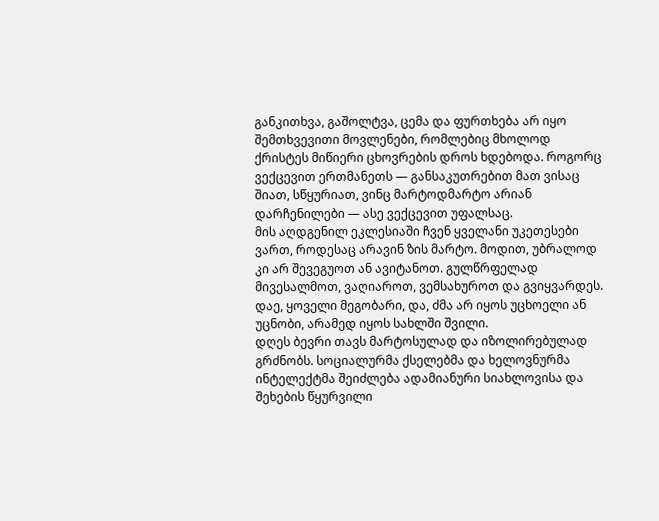განკითხვა, გაშოლტვა, ცემა და ფურთხება არ იყო შემთხვევითი მოვლენები, რომლებიც მხოლოდ ქრისტეს მიწიერი ცხოვრების დროს ხდებოდა. როგორც ვექცევით ერთმანეთს — განსაკუთრებით მათ ვისაც შიათ, სწყურიათ, ვინც მარტოდმარტო არიან დარჩენილები — ასე ვექცევით უფალსაც.
მის აღდგენილ ეკლესიაში ჩვენ ყველანი უკეთესები ვართ, როდესაც არავინ ზის მარტო. მოდით, უბრალოდ კი არ შევეგუოთ ან ავიტანოთ. გულწრფელად მივესალმოთ, ვაღიაროთ, ვემსახუროთ და გვიყვარდეს. დაე, ყოველი მეგობარი, და, ძმა არ იყოს უცხოელი ან უცნობი, არამედ იყოს სახლში შვილი.
დღეს ბევრი თავს მარტოსულად და იზოლირებულად გრძნობს. სოციალურმა ქსელებმა და ხელოვნურმა ინტელექტმა შეიძლება ადამიანური სიახლოვისა და შეხების წყურვილი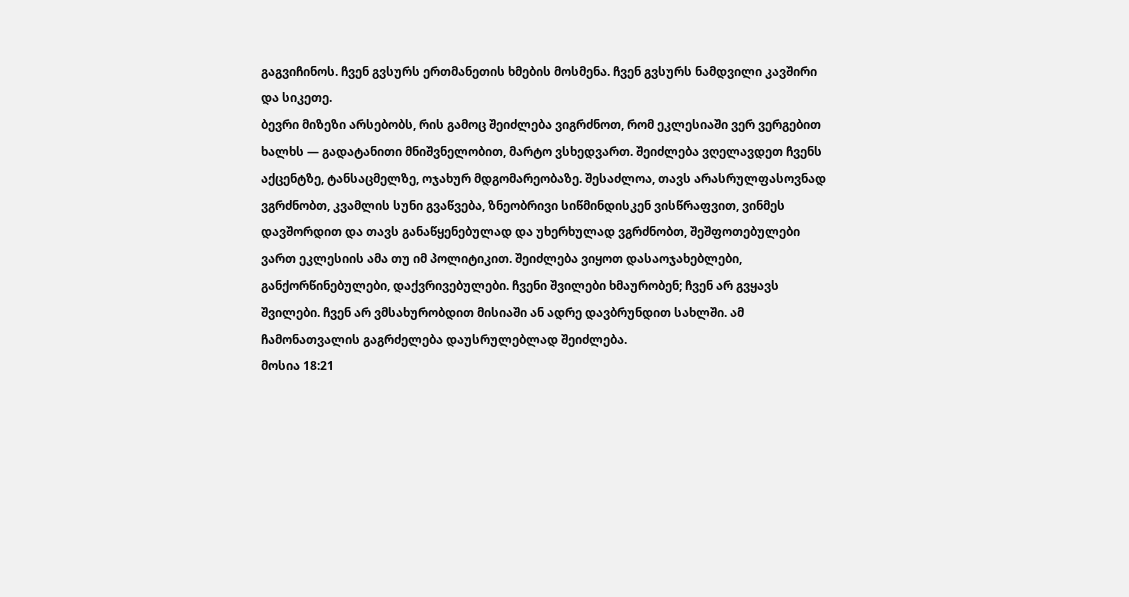გაგვიჩინოს. ჩვენ გვსურს ერთმანეთის ხმების მოსმენა. ჩვენ გვსურს ნამდვილი კავშირი და სიკეთე.
ბევრი მიზეზი არსებობს, რის გამოც შეიძლება ვიგრძნოთ, რომ ეკლესიაში ვერ ვერგებით ხალხს — გადატანითი მნიშვნელობით, მარტო ვსხედვართ. შეიძლება ვღელავდეთ ჩვენს აქცენტზე, ტანსაცმელზე, ოჯახურ მდგომარეობაზე. შესაძლოა, თავს არასრულფასოვნად ვგრძნობთ, კვამლის სუნი გვაწვება, ზნეობრივი სიწმინდისკენ ვისწრაფვით, ვინმეს დავშორდით და თავს განაწყენებულად და უხერხულად ვგრძნობთ, შეშფოთებულები ვართ ეკლესიის ამა თუ იმ პოლიტიკით. შეიძლება ვიყოთ დასაოჯახებლები, განქორწინებულები, დაქვრივებულები. ჩვენი შვილები ხმაურობენ; ჩვენ არ გვყავს შვილები. ჩვენ არ ვმსახურობდით მისიაში ან ადრე დავბრუნდით სახლში. ამ ჩამონათვალის გაგრძელება დაუსრულებლად შეიძლება.
მოსია 18:21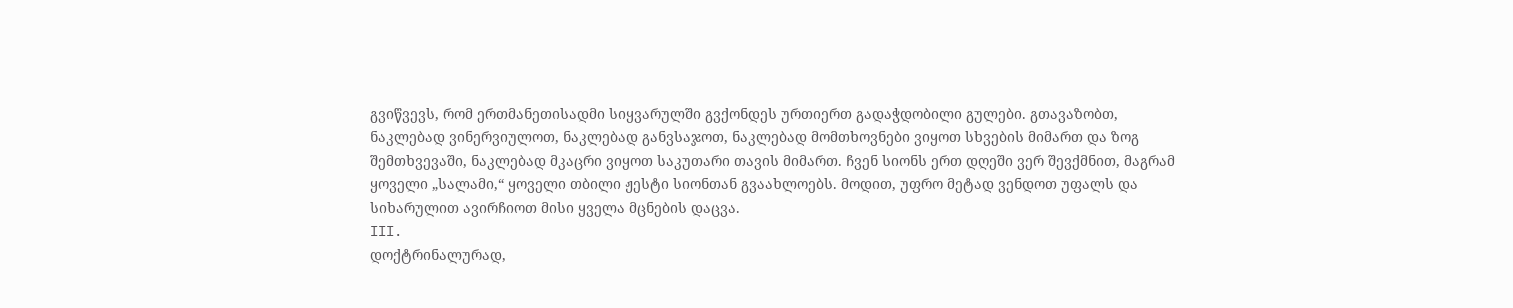გვიწვევს, რომ ერთმანეთისადმი სიყვარულში გვქონდეს ურთიერთ გადაჭდობილი გულები. გთავაზობთ, ნაკლებად ვინერვიულოთ, ნაკლებად განვსაჯოთ, ნაკლებად მომთხოვნები ვიყოთ სხვების მიმართ და ზოგ შემთხვევაში, ნაკლებად მკაცრი ვიყოთ საკუთარი თავის მიმართ. ჩვენ სიონს ერთ დღეში ვერ შევქმნით, მაგრამ ყოველი „სალამი,“ ყოველი თბილი ჟესტი სიონთან გვაახლოებს. მოდით, უფრო მეტად ვენდოთ უფალს და სიხარულით ავირჩიოთ მისი ყველა მცნების დაცვა.
III.
დოქტრინალურად,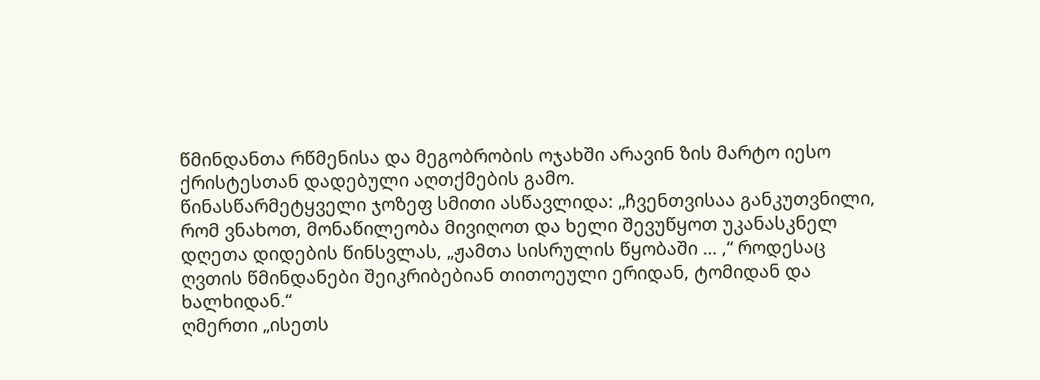წმინდანთა რწმენისა და მეგობრობის ოჯახში არავინ ზის მარტო იესო ქრისტესთან დადებული აღთქმების გამო.
წინასწარმეტყველი ჯოზეფ სმითი ასწავლიდა: „ჩვენთვისაა განკუთვნილი, რომ ვნახოთ, მონაწილეობა მივიღოთ და ხელი შევუწყოთ უკანასკნელ დღეთა დიდების წინსვლას, „ჟამთა სისრულის წყობაში … ,“ როდესაც ღვთის წმინდანები შეიკრიბებიან თითოეული ერიდან, ტომიდან და ხალხიდან.“
ღმერთი „ისეთს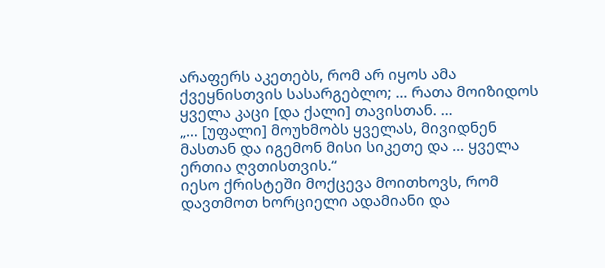არაფერს აკეთებს, რომ არ იყოს ამა ქვეყნისთვის სასარგებლო; … რათა მოიზიდოს ყველა კაცი [და ქალი] თავისთან. …
„… [უფალი] მოუხმობს ყველას, მივიდნენ მასთან და იგემონ მისი სიკეთე და … ყველა ერთია ღვთისთვის.“
იესო ქრისტეში მოქცევა მოითხოვს, რომ დავთმოთ ხორციელი ადამიანი და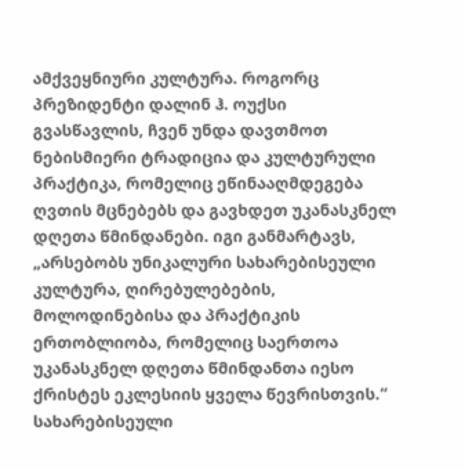ამქვეყნიური კულტურა. როგორც პრეზიდენტი დალინ ჰ. ოუქსი გვასწავლის, ჩვენ უნდა დავთმოთ ნებისმიერი ტრადიცია და კულტურული პრაქტიკა, რომელიც ეწინააღმდეგება ღვთის მცნებებს და გავხდეთ უკანასკნელ დღეთა წმინდანები. იგი განმარტავს, „არსებობს უნიკალური სახარებისეული კულტურა, ღირებულებების, მოლოდინებისა და პრაქტიკის ერთობლიობა, რომელიც საერთოა უკანასკნელ დღეთა წმინდანთა იესო ქრისტეს ეკლესიის ყველა წევრისთვის.“ სახარებისეული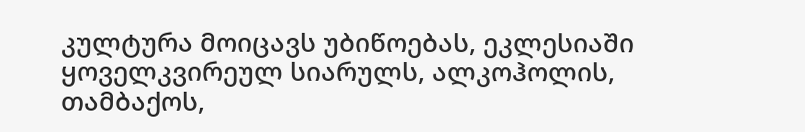კულტურა მოიცავს უბიწოებას, ეკლესიაში ყოველკვირეულ სიარულს, ალკოჰოლის, თამბაქოს,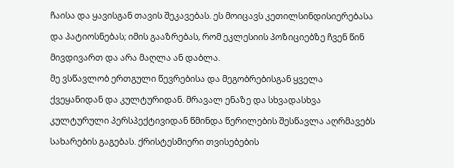ჩაისა და ყავისგან თავის შეკავებას. ეს მოიცავს კეთილსინდისიერებასა და პატიოსნებას; იმის გააზრებას, რომ ეკლესიის პოზიციებზე ჩვენ წინ მივდივართ და არა მაღლა ან დაბლა.
მე ვსწავლობ ერთგული წევრებისა და მეგობრებისგან ყველა ქვეყანიდან და კულტურიდან. მრავალ ენაზე და სხვადასხვა კულტურული პერსპექტივიდან წმინდა წერილების შესწავლა აღრმავებს სახარების გაგებას. ქრისტესმიერი თვისებების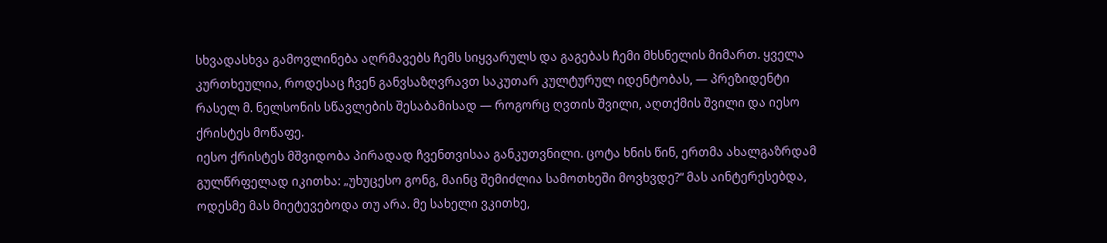სხვადასხვა გამოვლინება აღრმავებს ჩემს სიყვარულს და გაგებას ჩემი მხსნელის მიმართ. ყველა კურთხეულია, როდესაც ჩვენ განვსაზღვრავთ საკუთარ კულტურულ იდენტობას, — პრეზიდენტი რასელ მ. ნელსონის სწავლების შესაბამისად — როგორც ღვთის შვილი, აღთქმის შვილი და იესო ქრისტეს მოწაფე.
იესო ქრისტეს მშვიდობა პირადად ჩვენთვისაა განკუთვნილი. ცოტა ხნის წინ, ერთმა ახალგაზრდამ გულწრფელად იკითხა: „უხუცესო გონგ, მაინც შემიძლია სამოთხეში მოვხვდე?“ მას აინტერესებდა, ოდესმე მას მიეტევებოდა თუ არა. მე სახელი ვკითხე,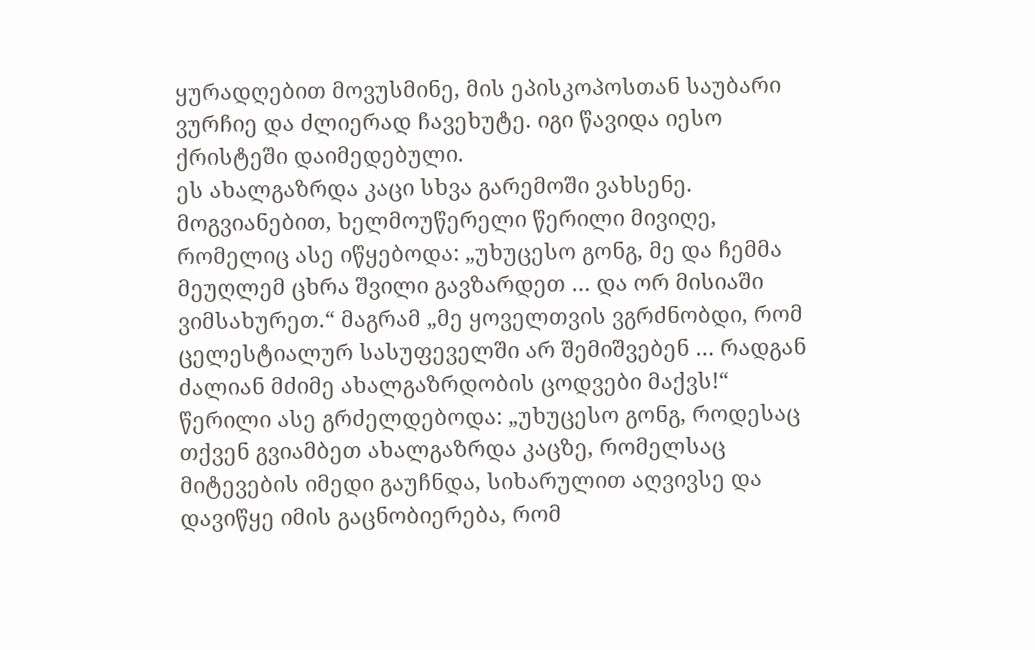ყურადღებით მოვუსმინე, მის ეპისკოპოსთან საუბარი ვურჩიე და ძლიერად ჩავეხუტე. იგი წავიდა იესო ქრისტეში დაიმედებული.
ეს ახალგაზრდა კაცი სხვა გარემოში ვახსენე. მოგვიანებით, ხელმოუწერელი წერილი მივიღე, რომელიც ასე იწყებოდა: „უხუცესო გონგ, მე და ჩემმა მეუღლემ ცხრა შვილი გავზარდეთ … და ორ მისიაში ვიმსახურეთ.“ მაგრამ „მე ყოველთვის ვგრძნობდი, რომ ცელესტიალურ სასუფეველში არ შემიშვებენ … რადგან ძალიან მძიმე ახალგაზრდობის ცოდვები მაქვს!“
წერილი ასე გრძელდებოდა: „უხუცესო გონგ, როდესაც თქვენ გვიამბეთ ახალგაზრდა კაცზე, რომელსაც მიტევების იმედი გაუჩნდა, სიხარულით აღვივსე და დავიწყე იმის გაცნობიერება, რომ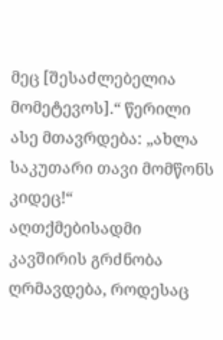მეც [შესაძლებელია მომეტევოს].“ წერილი ასე მთავრდება: „ახლა საკუთარი თავი მომწონს კიდეც!“
აღთქმებისადმი კავშირის გრძნობა ღრმავდება, როდესაც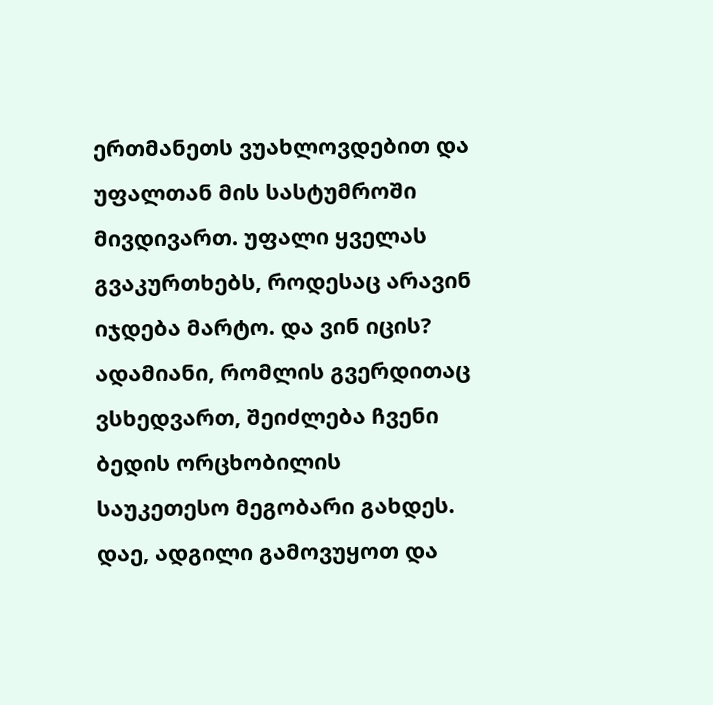ერთმანეთს ვუახლოვდებით და უფალთან მის სასტუმროში მივდივართ. უფალი ყველას გვაკურთხებს, როდესაც არავინ იჯდება მარტო. და ვინ იცის? ადამიანი, რომლის გვერდითაც ვსხედვართ, შეიძლება ჩვენი ბედის ორცხობილის საუკეთესო მეგობარი გახდეს. დაე, ადგილი გამოვუყოთ და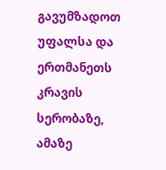გავუმზადოთ უფალსა და ერთმანეთს კრავის სერობაზე, ამაზე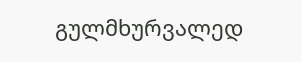გულმხურვალედ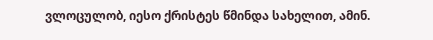ვლოცულობ, იესო ქრისტეს წმინდა სახელით, ამინ.